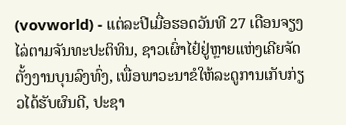(vovworld) - ແຕ່ລະປີເມື່ອຮອດວັນທີ 27 ເດືອນຈຽງໄລ່ຕາມຈັນທະປະຕິທິນ, ຊາວເຜົ່າໄຢ໋ຢູ່ຫຼາຍແຫ່ງເຄີຍຈັດຕັ້ງງານບຸນລົງທົ່ງ, ເພື່ອພາວະນາຂໍໃຫ້ລະດູການເກັບກ່ຽວໄດ້ຮັບຜົນດີ, ປະຊາ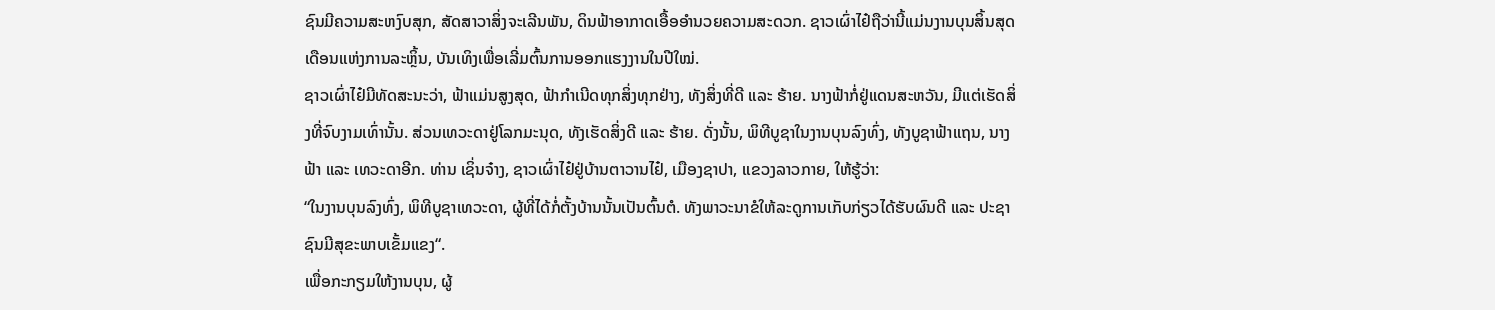ຊົນມີຄວາມສະຫງົບສຸກ, ສັດສາວາສິ່ງຈະເລີນພັນ, ດິນຟ້າອາກາດເອື້ອອຳນວຍຄວາມສະດວກ. ຊາວເຜົ່າໄຢ໋ຖືວ່ານີ້ແມ່ນງານບຸນສິ້ນສຸດເດືອນແຫ່ງການລະຫຼິ້ນ, ບັນເທິງເພື່ອເລີ່ມຕົ້ນການອອກແຮງງານໃນປີໃໝ່.
ຊາວເຜົ່າໄຢ໋ມີທັດສະນະວ່າ, ຟ້າແມ່ນສູງສຸດ, ຟ້າກຳເນີດທຸກສິ່ງທຸກຢ່າງ, ທັງສິ່ງທີ່ດີ ແລະ ຮ້າຍ. ນາງຟ້າກໍ່ຢູ່ແດນສະຫວັນ, ມີແຕ່ເຮັດສິ່ງທີ່ຈົບງາມເທົ່ານັ້ນ. ສ່ວນເທວະດາຢູ່ໂລກມະນຸດ, ທັງເຮັດສິ່ງດີ ແລະ ຮ້າຍ. ດັ່ງນັ້ນ, ພິທີບູຊາໃນງານບຸນລົງທົ່ງ, ທັງບູຊາຟ້າແຖນ, ນາງຟ້າ ແລະ ເທວະດາອີກ. ທ່ານ ເຊິ່ນຈ໋າງ, ຊາວເຜົ່າໄຢ໋ຢູ່ບ້ານຕາວານໄຢ໋, ເມືອງຊາປາ, ແຂວງລາວກາຍ, ໃຫ້ຮູ້ວ່າ:
“ໃນງານບຸນລົງທົ່ງ, ພິທີບູຊາເທວະດາ, ຜູ້ທີ່ໄດ້ກໍ່ຕັ້ງບ້ານນັ້ນເປັນຕົ້ນຕໍ. ທັງພາວະນາຂໍໃຫ້ລະດູການເກັບກ່ຽວໄດ້ຮັບຜົນດີ ແລະ ປະຊາຊົນມີສຸຂະພາບເຂັ້ມແຂງ“.
ເພື່ອກະກຽມໃຫ້ງານບຸນ, ຜູ້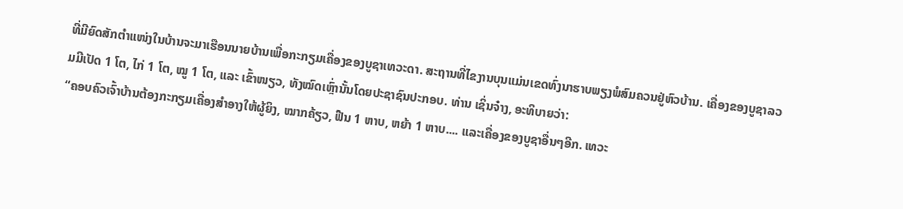ທີ່ມີຍົດສັກຕຳແໜ່ງໃນບ້ານຈະມາເຮືອນນາຍບ້ານເພື່ອກະກຽມເຄື່ອງຂອງບູຊາເທວະດາ. ສະຖານທີ່ໄຂງານບຸນແມ່ນເຂດທົ່ງນາຮາບພຽງພໍສົມຄວນຢູ່ຫົວບ້ານ. ເຄື່ອງຂອງບູຊາລວມມີເປັດ 1 ໂຕ, ໄກ່ 1 ໂຕ, ໝູ 1 ໂຕ, ແລະ ເຂົ້າໜຽວ, ທັງໝົດເຫຼົ່ານັ້ນໂດຍປະຊາຊົນປະກອບ. ທ່ານ ເຊິ່ນຈ໋າງ, ອະທິບາຍວ່າ:
“ຄອບຄົວເຈົ້າບ້ານຕ້ອງກະກຽມເຄື່ອງສຳອາງໃຫ້ຜູ້ຍິງ, ໝາກຄ້ຽວ, ຟືນ 1 ຫາບ, ຫຍ້າ 1 ຫາບ.... ແລະເຄື່ອງຂອງບູຊາອື່ນໆອີກ. ເທວະ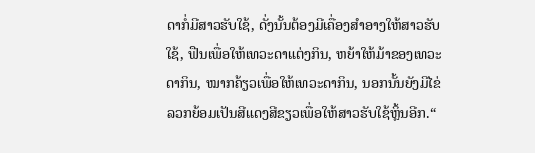ດາກໍ່ມີສາວຮັບໃຊ້, ດັ່ງນັ້ນຕ້ອງມີເຄື່ອງສຳອາງໃຫ້ສາວຮັບໃຊ້, ຟືນເພື່ອໃຫ້ເທວະດາແຕ່ງກິນ, ຫຍ້າໃຫ້ມ້າຂອງເທວະດາກິນ, ໝາກຄ້ຽວເພື່ອໃຫ້ເທວະດາກິນ, ນອກນັ້ນຍັງມີໄຂ່ລວກຍ້ອມເປັນສີແດງສີຂຽວເພື່ອໃຫ້ສາວຮັບໃຊ້ຫຼິ້ນອີກ.“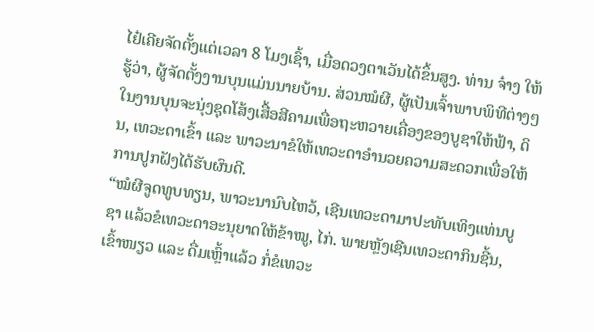ໄຢ໋ເຄີຍຈັດຕັ້ງແຕ່ເວລາ 8 ໂມງເຊົ້າ, ເມື່ອດວງຕາເວັນໄດ້ຂຶ້ນສູງ. ທ່ານ ຈ໋າງ ໃຫ້ຮູ້ວ່າ, ຜູ້ຈັດຕັ້ງງານບຸນແມ່ນນາຍບ້ານ. ສ່ວນໝໍຜີ, ຜູ້ເປັນເຈົ້າພາບພິທີຕ່າງໆໃນງານບຸນຈະນຸ່ງຊຸດໂສ້ງເສື້ອສີຄາມເພື່ອຖະຫວາຍເຄື່ອງຂອງບູຊາໃຫ້ຟ້າ, ດິນ, ເທວະດາເຂົ້າ ແລະ ພາວະນາຂໍໃຫ້ເທວະດາອຳນວຍຄວາມສະດວກເພື່ອໃຫ້ການປູກຝັງໄດ້ຮັບຜົນດີ.
“ໝໍຜີຈູດທູບທຽນ, ພາວະນານົບໄຫວ້, ເຊີນເທວະດາມາປະທັບເທິງແທ່ນບູຊາ ແລ້ວຂໍເທວະດາອະນຸຍາດໃຫ້ຂ້າໝູ, ໄກ່. ພາຍຫຼັງເຊີນເທວະດາກິນຊີ້ນ, ເຂົ້າໜຽວ ແລະ ດື່ມເຫຼົ້າແລ້ວ ກໍ່ຂໍເທວະ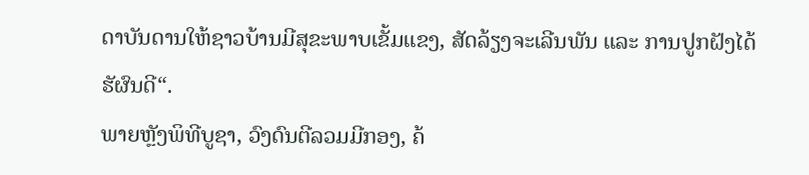ດາບັນດານໃຫ້ຊາວບ້ານມີສຸຂະພາບເຂັ້ມແຂງ, ສັດລ້ຽງຈະເລີນພັນ ແລະ ການປູກຝັງໄດ້ຮັຜົນດີ“.
ພາຍຫຼັງພິທີບູຊາ, ວົງດົນຕີລວມມີກອງ, ຄ້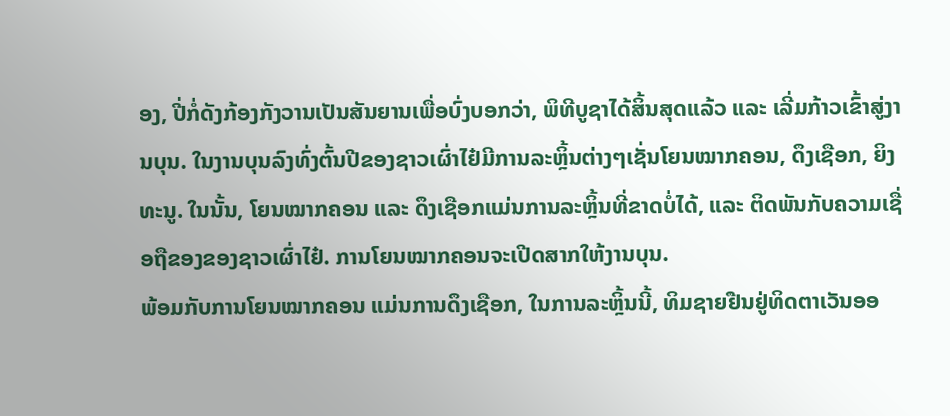ອງ, ປີ່ກໍ່ດັງກ້ອງກັງວານເປັນສັນຍານເພື່ອບົ່ງບອກວ່າ, ພິທີບູຊາໄດ້ສິ້ນສຸດແລ້ວ ແລະ ເລີ່ມກ້າວເຂົ້າສູ່ງານບຸນ. ໃນງານບຸນລົງທົ່ງຕົ້ນປີຂອງຊາວເຜົ່າໄຢ໋ມີການລະຫຼິ້ນຕ່າງໆເຊັ່ນໂຍນໝາກຄອນ, ດຶງເຊືອກ, ຍິງທະນູ. ໃນນັ້ນ, ໂຍນໝາກຄອນ ແລະ ດຶງເຊືອກແມ່ນການລະຫຼິ້ນທີ່ຂາດບໍ່ໄດ້, ແລະ ຕິດພັນກັບຄວາມເຊື່ອຖືຂອງຂອງຊາວເຜົ່າໄຢ໋. ການໂຍນໝາກຄອນຈະເປີດສາກໃຫ້ງານບຸນ.
ພ້ອມກັບການໂຍນໝາກຄອນ ແມ່ນການດຶງເຊືອກ, ໃນການລະຫຼິ້ນນີ້, ທິມຊາຍຢືນຢູ່ທິດຕາເວັນອອ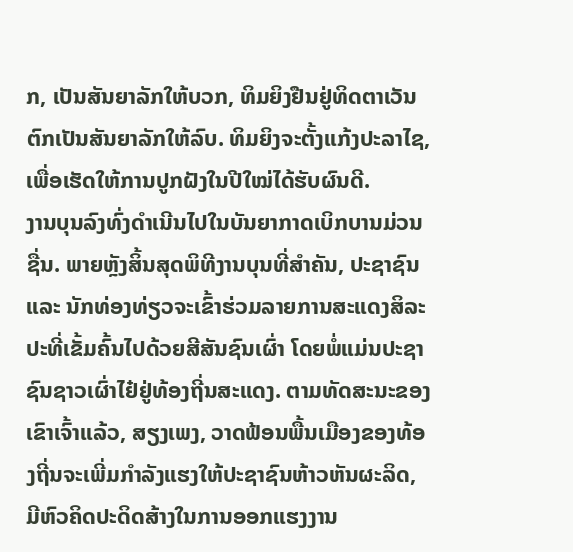ກ, ເປັນສັນຍາລັກໃຫ້ບວກ, ທິມຍິງຢືນຢູ່ທິດຕາເວັນຕົກເປັນສັນຍາລັກໃຫ້ລົບ. ທິມຍິງຈະຕັ້ງແກ້ງປະລາໄຊ, ເພື່ອເຮັດໃຫ້ການປູກຝັງໃນປີໃໝ່ໄດ້ຮັບຜົນດີ.
ງານບຸນລົງທົ່ງດຳເນີນໄປໃນບັນຍາກາດເບິກບານມ່ວນຊື່ນ. ພາຍຫຼັງສິ້ນສຸດພິທີງານບຸນທີ່ສຳຄັນ, ປະຊາຊົນ ແລະ ນັກທ່ອງທ່ຽວຈະເຂົ້າຮ່ວມລາຍການສະແດງສິລະປະທີ່ເຂັ້ມຄົ້ນໄປດ້ວຍສີສັນຊົນເຜົ່າ ໂດຍພໍ່ແມ່ນປະຊາຊົນຊາວເຜົ່າໄຢ໋ຢູ່ທ້ອງຖີ່ນສະແດງ. ຕາມທັດສະນະຂອງເຂົາເຈົ້າແລ້ວ, ສຽງເພງ, ວາດຟ້ອນພື້ນເມືອງຂອງທ້ອງຖີ່ນຈະເພີ່ມກຳລັງແຮງໃຫ້ປະຊາຊົນຫ້າວຫັນຜະລິດ, ມີຫົວຄິດປະດິດສ້າງໃນການອອກແຮງງານ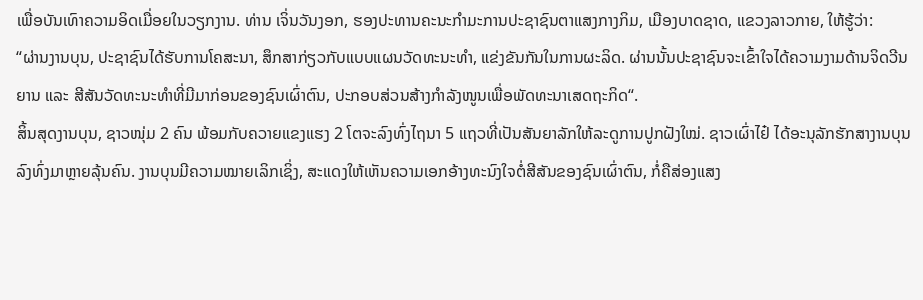ເພື່ອບັນເທົາຄວາມອິດເມື່ອຍໃນວຽກງານ. ທ່ານ ເຈິ່ນວັນງອກ, ຮອງປະທານຄະນະກຳມະການປະຊາຊົນຕາແສງກາງກິມ, ເມືອງບາດຊາດ, ແຂວງລາວກາຍ, ໃຫ້ຮູ້ວ່າ:
“ຜ່ານງານບຸນ, ປະຊາຊົນໄດ້ຮັບການໂຄສະນາ, ສຶກສາກ່ຽວກັບແບບແຜນວັດທະນະທຳ, ແຂ່ງຂັນກັນໃນການຜະລິດ. ຜ່ານນັ້ນປະຊາຊົນຈະເຂົ້າໃຈໄດ້ຄວາມງາມດ້ານຈິດວີນຍານ ແລະ ສີສັນວັດທະນະທຳທີ່ມີມາກ່ອນຂອງຊົນເຜົ່າຕົນ, ປະກອບສ່ວນສ້າງກຳລັງໜູນເພື່ອພັດທະນາເສດຖະກິດ“.
ສິ້ນສຸດງານບຸນ, ຊາວໜຸ່ມ 2 ຄົນ ພ້ອມກັບຄວາຍແຂງແຮງ 2 ໂຕຈະລົງທົ່ງໄຖນາ 5 ແຖວທີ່ເປັນສັນຍາລັກໃຫ້ລະດູການປູກຝັງໃໝ່. ຊາວເຜົ່າໄຢ໋ ໄດ້ອະນຸລັກຮັກສາງານບຸນລົງທົ່ງມາຫຼາຍລຸ້ນຄົນ. ງານບຸນມີຄວາມໝາຍເລິກເຊິ່ງ, ສະແດງໃຫ້ເຫັນຄວາມເອກອ້າງທະນົງໃຈຕໍ່ສີສັນຂອງຊົນເຜົ່າຕົນ, ກໍ່ຄືສ່ອງແສງ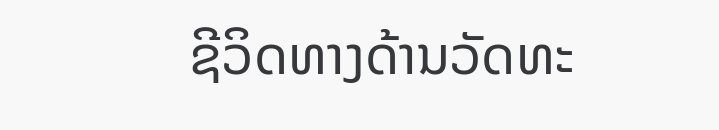ຊີວິດທາງດ້ານວັດທະ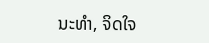ນະທຳ, ຈິດໃຈ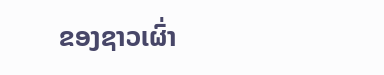ຂອງຊາວເຜົ່າ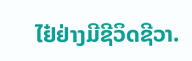ໄຢ໋ຢ່າງມີຊີວິດຊີວາ.